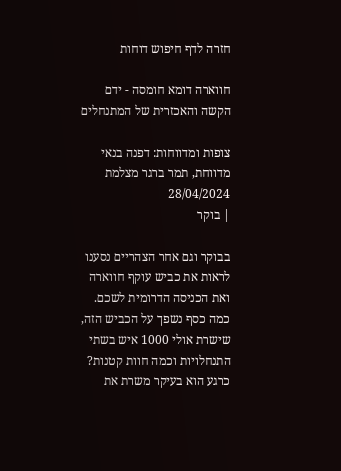חזרה לדף חיפוש דוחות

חווארה דומא חומסה - ידם הקשה והאכזרית של המתנחלים

צופות ומדווחות: דפנה בנאי מדווחת, תמר ברגר מצלמת
28/04/2024
| בוקר

בבוקר וגם אחר הצהריים נסענו לראות את כביש עוקף חווארה ואת הכניסה הדרומית לשכם. כמה כסף נשפך על הכביש הזה, שישרת אולי 1000 איש בשתי התנחלויות וכמה חוות קטנות? כרגע הוא בעיקר משרת את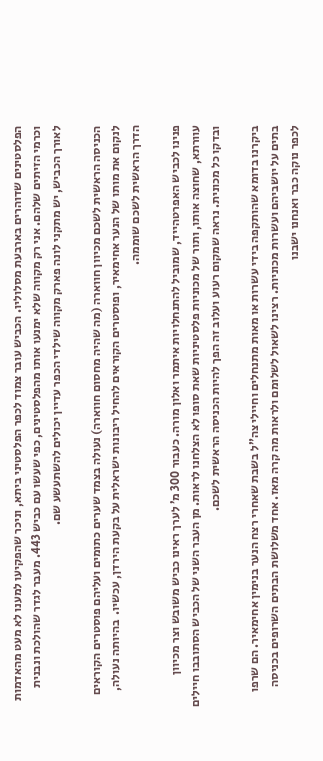הפלסטינים שדוהרים בארבעת מסלוליו. הכביש עובר צמוד לכפר הפלסטיני ביתא, וניכר שהפקיעו למענו לא מעט מהאדמות וכרמי הזיתים שלהם. אני רק מקווה שלא ימנעו אותו מהפלסטינים, כפי שעשו עם כביש 443. מעבר לגדר שהולכת ונבנית לאורך הכביש, יש מתקני לונה פארק מקווה שילדי הכפר עדיין יכולים להשתעשע שם.

הכניסה הראשית לשכם מכיוון חווארה (מה שהיה מחסום חווארה) נעולה בצמד שערים כתומים ועליהם פוסטרים הקוראים לנקום את מותו של הנער אחימאיר, ופוסטרים הקוראים להחיל ריבונות ישראלית על בקעת הירדן, עכשיו.  בהיותה נעולה, הדרך הראשית לשכם שוממה.

פנינו לכביש האפרטהייד, שמוביל להתנחלויות איתמר ואלון מורה. כעבור 300 מ’ לערך ראינו כביש משובש וצר מכיוון עוורתא, שחוצה אותו, ותור של מכוניות פלסטיניות שאת סופו לא הצלחנו לראות. מן העבר השני של הכביש הסתובבו חיילים ובדקו כל מכונית. נראה שמקום רעוע ועלוב זה הפך להיות הכניסה הראשית לשכם.

ביקרנו בדומא שהותקפה בידי עשרות או מאות מתנחלים וחיילי צה”ל בשבת שאחרי רצח הנער בנימין אחימאיר. הם שרפו בתים על יושביהם ועשרות מכוניות. רצינו לשאול לשלומם ולראות מה קרה מאז. אחד משלושת הבתים השרופים בכניסה לכפר נוקה כבר ואנחנו ישבנו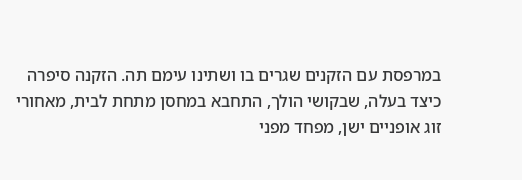במרפסת עם הזקנים שגרים בו ושתינו עימם תה. הזקנה סיפרה כיצד בעלה, שבקושי הולך, התחבא במחסן מתחת לבית, מאחורי זוג אופניים ישן, מפחד מפני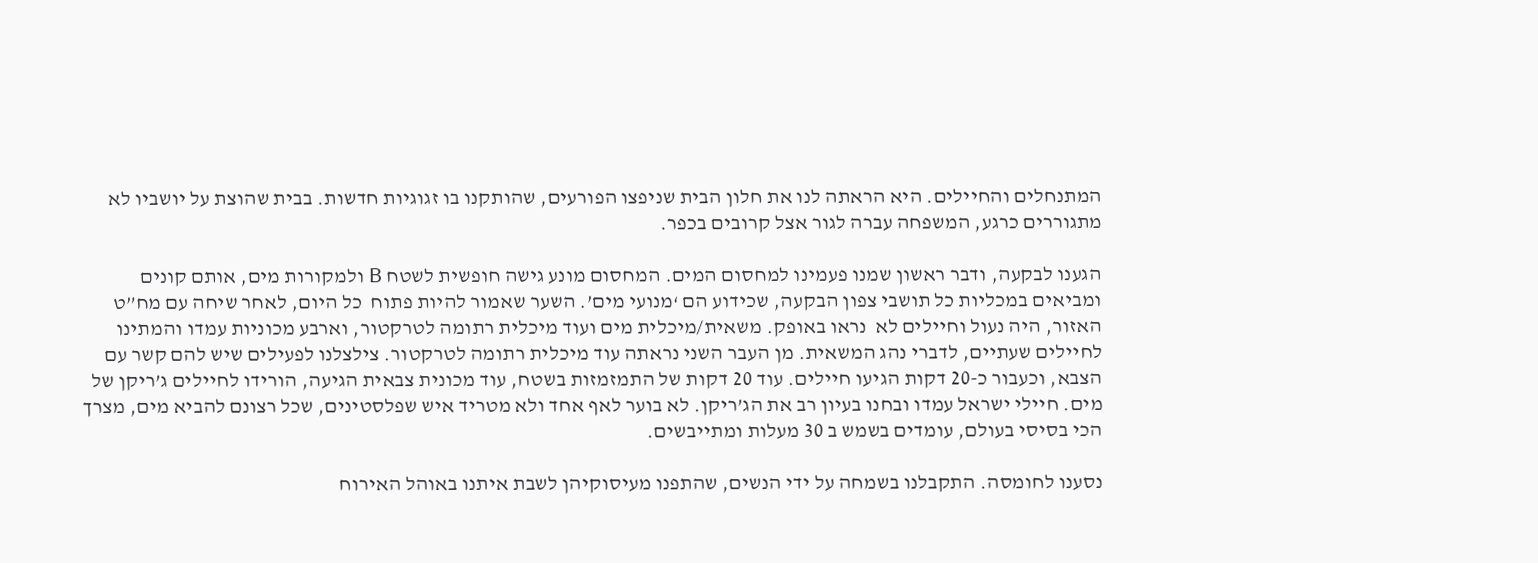המתנחלים והחיילים. היא הראתה לנו את חלון הבית שניפצו הפורעים, שהותקנו בו זגוגיות חדשות. בבית שהוצת על יושביו לא מתגוררים כרגע, המשפחה עברה לגור אצל קרובים בכפר.

הגענו לבקעה, ודבר ראשון שמנו פעמינו למחסום המים. המחסום מונע גישה חופשית לשטח B ולמקורות מים, אותם קונים ומביאים במכליות כל תושבי צפון הבקעה, שכידוע הם ‘מנועי מים’. השער שאמור להיות פתוח  כל היום, לאחר שיחה עם מח”ט האזור, היה נעול וחיילים לא  נראו באופק. משאית/מיכלית מים ועוד מיכלית רתומה לטרקטור, וארבע מכוניות עמדו והמתינו לחיילים שעתיים, לדברי נהג המשאית. מן העבר השני נראתה עוד מיכלית רתומה לטרקטור. צילצלנו לפעילים שיש להם קשר עם הצבא, וכעבור כ-20 דקות הגיעו חיילים. עוד 20 דקות של התמזמזות בשטח, עוד מכונית צבאית הגיעה, הורידו לחיילים ג’ריקן של מים. חיילי ישראל עמדו ובחנו בעיון רב את הג’ריקן. לא בוער לאף אחד ולא מטריד איש שפלסטינים, שכל רצונם להביא מים, מצרך הכי בסיסי בעולם, עומדים בשמש ב 30 מעלות ומתייבשים.

נסענו לחומסה. התקבלנו בשמחה על ידי הנשים, שהתפנו מעיסוקיהן לשבת איתנו באוהל האירוח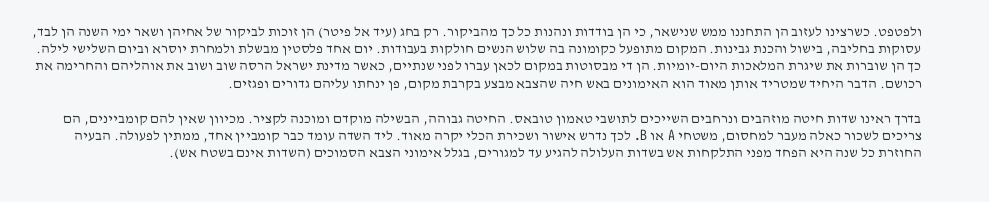ולפטפט. כשרצינו לעזוב הן התחננו ממש שנישאר, כי הן בודדות ונהנות כל כך מהביקור. רק בחג (עיד אל פיטר) הן זוכות לביקור של אחיהן ושאר ימי השנה הן לבד, עסוקות בחליבה, בישול והכנת גבינות. המקום מתופעל כקומונה בה שלוש הנשים חולקות בעבודות. יום אחד פלסטין מבשלת ולמחרת יוסרא וביום השלישי לילה. כך הן שוברות את שיגרת המלאכות היום-יומיות. הן די מבסוטות במקום לכאן עברו לפני שנתיים, כאשר מדינת ישראל הרסה שוב ושוב את אוהליהם והחרימה את רכושם. הדבר היחיד שמטריד אותן מאוד הוא האימונים באש חיה שהצבא מבצע בקרבת מקום, פן ינחתו עליהם גדורים ופגזים.

בדרך ראינו שדות חיטה מוזהבים ונרחבים השייכים לתושבי טאמון טובאס. החיטה גבוהה, הבשילה מוקדם ומוכנה לקציר. מכיוון שאין להם קומביינים, הם צריכים לשכור כאלה מעבר למחסום, משטחי A או B. לכך נדרש אישור ושכירת הכלי יקרה מאוד. ליד השדה עומד כבר קומביין אחד, ממתין לפעולה. הבעיה החוזרת כל שנה היא הפחד מפני התלקחות אש בשדות העלולה להגיע עד למגורים, בגלל אימוני הצבא הסמוכים (השדות אינם בשטח אש).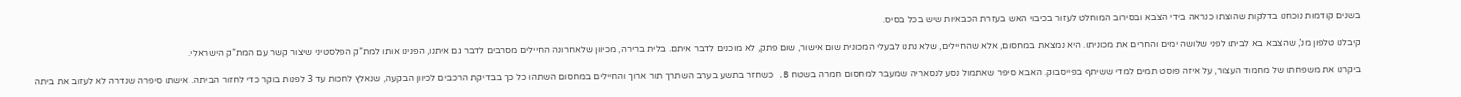בשנים קודמות נוכחנו בדלקות שהוצתו כנראה בידי הצבא ובסירוב המוחלט לעזור בכיבוי האש בעזרת הכבאיות שיש בכל בסיס.

קיבלנו טלפון מנ’, שהצבא בא לביתו לפני שלושה ימים והחרים את מכוניתו. היא נמצאת במחסום, אלא שהחיילים, שלא נתנו לבעלי המכונית שום אישור, שום פתק, לא מוכנים לדבר איתם. בלית ברירה, מכיוון שלאחרונה החיילים מסרבים לדבר גם איתנו, הפנינו אותו למת”ק הפלסטיני שיצור קשר עם המת”ק הישראלי.

ביקרנו את משפחתו של מחמוד העצור, על איזה פוסט תמים למדי ששיתף בפייסבוק. האבא סיפר שאתמול נסע לנסאריה שמעבר למחסום חמרה בשטח B. כשחזר בתשע בערב השתרך תור ארוך והחיילים במחסום השתהו כל כך בבדיקת הרכבים לכיוון הבקעה, שנאלץ לחכות עד 3 לפנות בוקר כדי לחזור הביתה. אישתו סיפרה שנדרה לא לעזוב את ביתה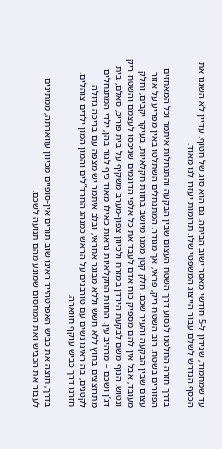עד שמחמוד, שנידון ל-5 חודשי מאסר ישוב הביתה. גם הוא סוג של חטוף. עדיין לא השגנו את הכסף הנדרש לשלם עבור הייצוג המשפטי שלו. תרומות יעזרו לנו מאוד.

בדרך חזרה החלטנו לנסוע דרך השטח העצום שבין הבקעה והתנחלות איתמר וכל המאחזים הפזורים בשטח. רוב השטח ריק, פראי, אך מגודר. המתנחלים השתלטו באין מפריע על אזור עצום שבין הבקעה והעיר שכם. חלק קטן ממנו מיושב בחוות חקלאיות, בעיקר יקבים, וחלק מעובד, אבל אין להם מספיק כוח אדם לעבד את כל אלפי הדונמים שניכסו לעצמם והשטח ריק ונטוש. הנוף משם לבקעת הירדן במזרח ולכיוון צפון-מערב משקיף על בית פוריכּ, סאלם, בית דג’ן ושכם – מרהיב עין. החוות החקלאיות נראות כאילו מאוד כיף לגור בהן, ילדי המתנחלים מתרוצצים בחוץ ללא חשש וללא מבוגר אחראי, ובלב איתמר יש מצפה עם בריכה גדולה לקטנים, בה ראינו נשים עם טורבנים על הראש כמנהג החרד”לים והמון המון ילדים צוהלים. חזרנו דרך כביש עוקף חווארה.

בדרך, חוצה את כביש האפרטהייד ראינו שוב תורים אין-סופיים מכיוון עווארתה, ממתינים לעבור את הכביש ואת המחסום שמונע מהם תנועה לשכם.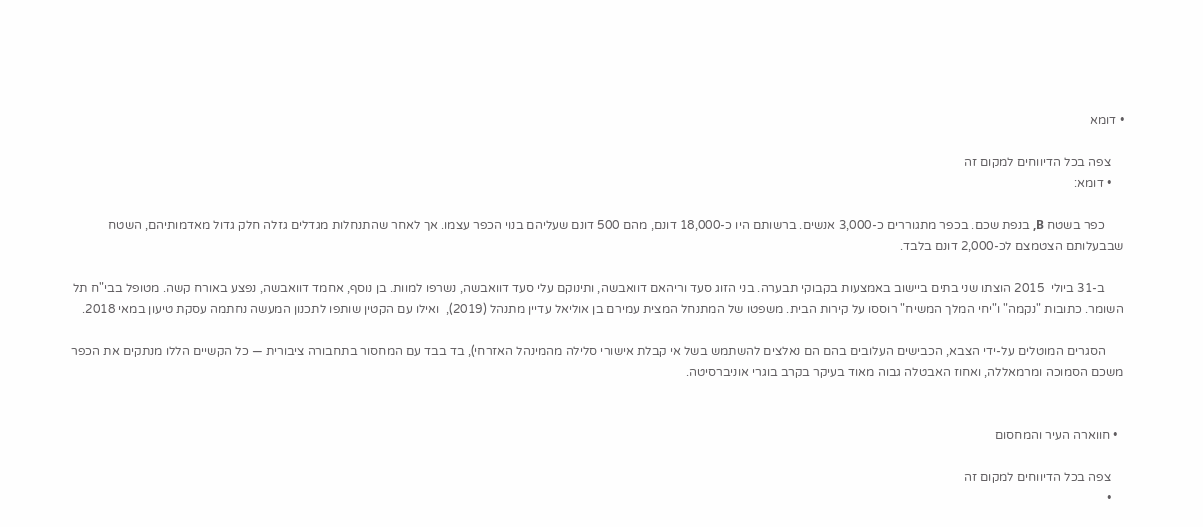• דומא

    צפה בכל הדיווחים למקום זה
    • דומא:

      כפר בשטח B, בנפת שכם. בכפר מתגוררים כ-3,000 אנשים. ברשותם היו כ-18,000 דונם, מהם 500 דונם שעליהם בנוי הכפר עצמו. אך לאחר שהתנחלות מגדלים גזלה חלק גדול מאדמותיהם, השטח שבבעלותם הצטמצם לכ-2,000 דונם בלבד.

      ב-31 ביולי  2015 הוצתו שני בתים ביישוב באמצעות בקבוקי תבערה. בני הזוג סעד וריהאם דוואבשה, ותינוקם עלי סעד דוואבשה, נשרפו למוות. בן נוסף, אחמד דוואבשה, נפצע באורח קשה. מטופל בבי"ח תל השומר. כתובות "נקמה" ו"יחי המלך המשיח" רוססו על קירות הבית. משפטו של המתנחל המצית עמירם בן אוליאל עדיין מתנהל (2019),  ואילו עם הקטין שותפו לתכנון המעשה נחתמה עסקת טיעון במאי 2018.

      הסגרים המוטלים על-ידי הצבא, הכבישים העלובים בהם הם נאלצים להשתמש בשל אי קבלת אישורי סלילה מהמינהל האזרחי), בד בבד עם המחסור בתחבורה ציבורית — כל הקשיים הללו מנתקים את הכפר משכם הסמוכה ומרמאללה, ואחוז האבטלה גבוה מאוד בעיקר בקרב בוגרי אוניברסיטה.


  • חווארה העיר והמחסום

    צפה בכל הדיווחים למקום זה
    •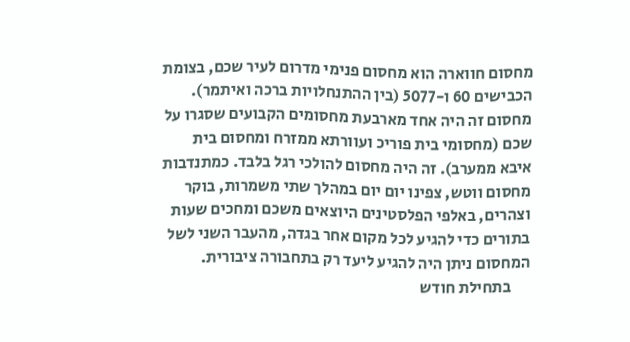מחסום חווארה הוא מחסום פנימי מדרום לעיר שכם, בצומת הכבישים 60 ו-5077 (בין ההתנחלויות ברכה ואיתמר). מחסום זה היה אחד מארבעת מחסומים הקבועים שסגרו על שכם (מחסומי בית פוריכ ועוורתא ממזרח ומחסום בית איבא ממערב). זה היה מחסום להולכי רגל בלבד. כמתנדבות מחסום ווטש, צפינו יום יום במהלך שתי משמרות, בוקר וצהרים, באלפי הפלסטינים היוצאים משכם ומחכים שעות בתורים כדי להגיע לכל מקום אחר בגדה, מהעבר השני לשל המחסום ניתן היה להגיע ליעד רק בתחבורה ציבורית.
      בתחילת חודש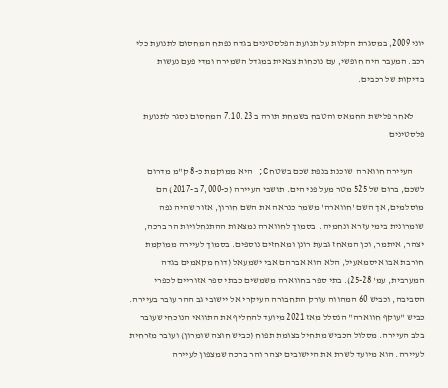יוני 2009, במסגרת הקלות על תנועת הפלסטינים בגדה נפתח המחסום לתנועת כלי רכב. המעבר היה חופשי, עם נוכחות צבאית במגדל השמירה ומדי פעם נעשות בדיקות של רכבים.

      לאחר פלישת החמאס והטבח בשמחת תורה ב 7.10.23 המחסום נסגר לתנועת פלסטינים

      העיירה חווארה  שוכנת בנפת שכם בשטח C; היא ממוקמת כ-8 ק"מ מדרום לשכם, ברום של 525 מטר מעל פני הים. תושבי העיירה (כ-7,000 ב-2017) הם מוסלמים, אך השם 'חווארה' משמר כנראה את השם חורון, אזור שהיה נפה שומרונית בימי עזרא ונחמיה.  בסמוך לחווארה נמצאות ההתנחלויות הר ברכה, יצהר, איתמר, וכן המאחז גבעת רונן ומאחזים נוספים. בסמוך לעיירה ממוקמת חורבת אבו איסמאעיל, הלא הוא אברהם אבי ישמעאל (דוח מקאמים בגדה המערבית, עמ' 25-28). בתי ספר בחווארה משמשים כבתי ספר אזוריים לכפרי הסביבה, וכביש 60 המהווה עורק התחבורה העיקרי אל יישובי גב ההר עובר בעיירה. כביש "עוקף חווארה" הנסלל מאז 2021 מיועד להחליף את התוואי הנוכחי שעובר בלב העיירה. מסלול הכביש מתחיל בצומת תפוח (כביש חוצה שומרון) ועובר מזרחית לעיירה. הוא מיועד לשרת את היישובים יצהר והר ברכה שמצפון לעיירה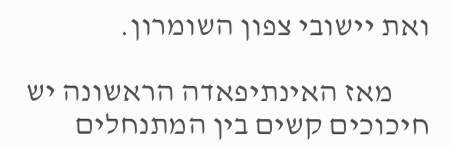ואת יישובי צפון השומרון.

      מאז האינתיפאדה הראשונה יש חיכוכים קשים בין המתנחלים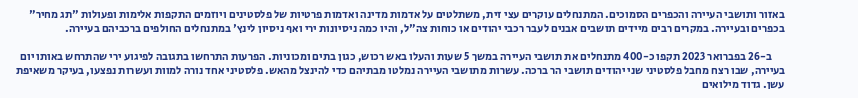באזור ותושבי העיירה והכפרים הסמוכים. המתנחלים עוקרים עצי זית, משתלטים על אדמות מדינה ואדמות פרטיות של פלסטינים ויוזמים התקפות אלימות ופעולות "תג מחיר" בכפרים ובעיירה. במקרים רבים מיידים תושבים אבנים לעבר רכבי יהודים או כוחות צה"ל, והיו כמה ניסיונות ירי ואף ניסיון לינץ' במתנחלים החולפים ברכביהם בעיירה.

      ב-26 בפברואר 2023 תקפו כ-400 מתנחלים את תושבי העיירה במשך 5 שעות והעלו באש רכוש, כגון בתים ומכוניות. הפרעות התרחשו בתגובה לפיגוע ירי שהתרחש באותו יום בעיירה, שבו רצח מחבל פלסטיני שני יהודים תושבי הר ברכה. עשרות מתושבי העיירה נמלטו מבתיהם כדי להינצל מהאש. פלסטיני אחד נורה למוות ועשרות נפצעו, בעיקר משאיפת עשן. גדוד מילואים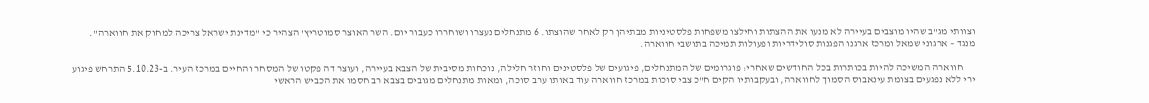וצוותי מג"ב שהיו מוצבים בעיירה לא מנעו את ההצתות וחילצו משפחות פלסטיניות מבתיהן רק לאחר שהוצתו. 6 מתנחלים נעצרו ושוחררו כעבור יום. השר האוצר סמוטריץ' הצהיר כי "מדינת ישראל צריכה למחוק את חווארה". מנגד – ארגוני שמאל ומרכז ארגנו הפגנות סולידריות ופעולות תמיכה בתושבי חווארה.

      חווארה המשיכה להיות בכותרות בכל החודשים שאחרי: פוגרומים של המתנחלים, פיגועים של פלסטינים וחוזר חלילה, נוכחות מסיבית של הצבא בעיירה, ועוצר דה פקטו של המסחר והחיים במרכז העיר. ב-5.10.23 התרחש פיגוע ירי ללא נפגעים בצומת עינאבוס הסמוך לחווארה, ובעקבותיו הקים ח"כ צבי סוכות במרכז חווארה עוד באותו ערב סוכה, ומאות מתנחלים מגובים בצבא רב חסמו את הכביש הראשי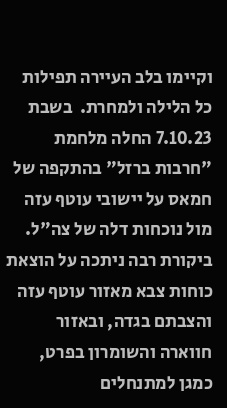וקיימו בלב העיירה תפילות כל הלילה ולמחרת.  בשבת 7.10.23 החלה מלחמת "חרבות ברזל" בהתקפה של חמאס על יישובי עוטף עזה מול נוכחות דלה של צה"ל. ביקורת רבה ניתכה על הוצאת כוחות צבא מאזור עוטף עזה והצבתם בגדה, ובאזור חווארה והשומרון בפרט, כמגן למתנחלים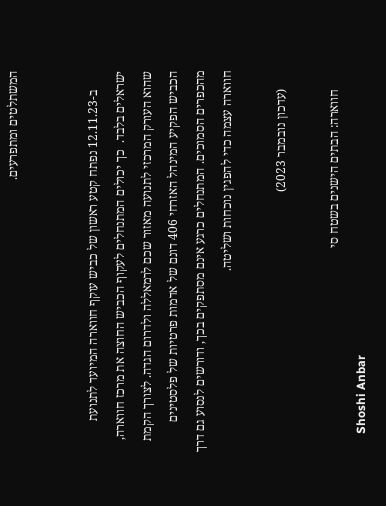המשתלטים ומתפרעים.


      ב-12.11.23 נפתח קטע ראשון של כביש עוקף חווארה המיועד לתנועת ישראלים בלבד.  כך יכולים המתנחלים לעקוף הכביש החוצה את מרכז חווארה, שהוא העורק המרכזי לתנועה מאזור שכם לרמאללה ולדרום הגדה. לצורך הקמת הכביש הפקיע המינהל האזרחי 406 דונם של אדמות פרטיות של פלסטינים מהכפרים הסמוכים. המתנחלים כרגע אינם מסתפקים בכך, ודורשים לנסוע גם דרך חווארה עצמה כדי להפגין נוכחות ושליטה.

      (עדכון נובמבר 2023)

      חווארה: הבתים הישנים בשטח סי
      Shoshi Anbar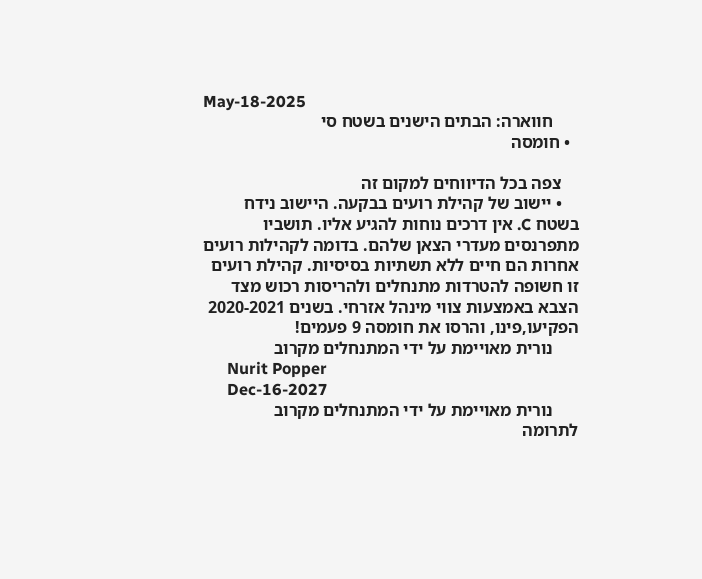May-18-2025
      חווארה: הבתים הישנים בשטח סי
  • חומסה

    צפה בכל הדיווחים למקום זה
    • יישוב של קהילת רועים בבקעה. היישוב נידח בשטח C. אין דרכים נוחות להגיע אליו. תושביו מתפרנסים מעדרי הצאן שלהם. בדומה לקהילות רועים אחרות הם חיים ללא תשתיות בסיסיות. קהילת רועים זו חשופה להטרדות מתנחלים ולהריסות רכוש מצד הצבא באמצעות צווי מינהל אזרחי. בשנים 2020-2021 הפקיעו,פינו, והרסו את חומסה 9 פעמים!
      נורית מאויימת על ידי המתנחלים מקרוב
      Nurit Popper
      Dec-16-2027
      נורית מאויימת על ידי המתנחלים מקרוב
לתרומה